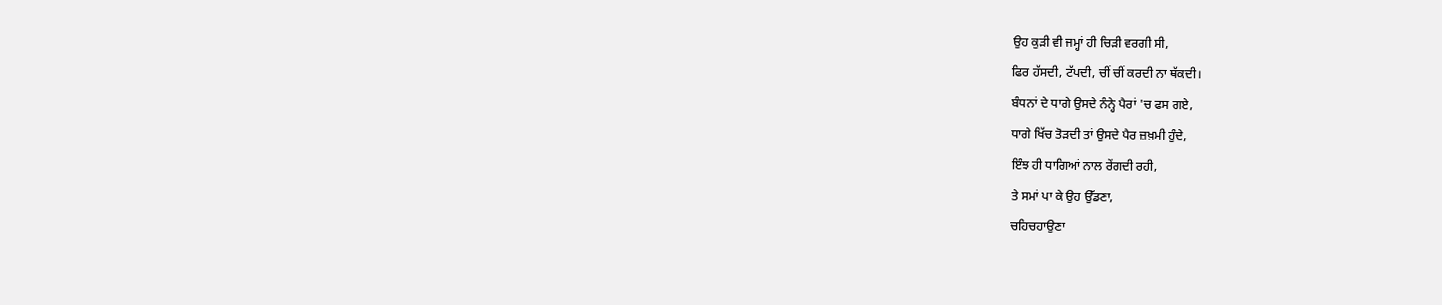ਉਹ ਕੁੜੀ ਵੀ ਜਮ੍ਹਾਂ ਹੀ ਚਿੜੀ ਵਰਗੀ ਸੀ,
ਫਿਰ ਹੱਸਦੀ, ਟੱਪਦੀ, ਚੀਂ ਚੀਂ ਕਰਦੀ ਨਾ ਥੱਕਦੀ।
ਬੰਧਨਾਂ ਦੇ ਧਾਗੇ ਉਸਦੇ ਨੰਨ੍ਹੇ ਪੈਰਾਂ 'ਚ ਫਸ ਗਏ,
ਧਾਗੇ ਖਿੱਚ ਤੋੜਦੀ ਤਾਂ ਉਸਦੇ ਪੈਰ ਜ਼ਖ਼ਮੀ ਹੁੰਦੇ,
ਇੰਝ ਹੀ ਧਾਗਿਆਂ ਨਾਲ ਰੇਂਗਦੀ ਰਹੀ,
ਤੇ ਸਮਾਂ ਪਾ ਕੇ ਉਹ ਉੱਡਣਾ,
ਚਹਿਚਹਾਉਣਾ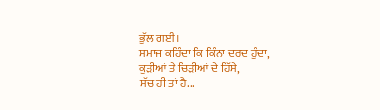ਭੁੱਲ ਗਈ।
ਸਮਾਜ ਕਹਿੰਦਾ ਕਿ ਕਿੰਨਾ ਦਰਦ ਹੁੰਦਾ,
ਕੁੜੀਆਂ ਤੇ ਚਿੜੀਆਂ ਦੇ ਹਿੱਸੇ,
ਸੱਚ ਹੀ ਤਾਂ ਹੈ...